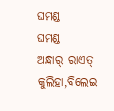ଘମଣ୍ଡ
ଘମଣ୍ଡ
ଅନ୍ଧାର୍ ରାଏତ୍ କୁଲିହା,ବିଲେଇ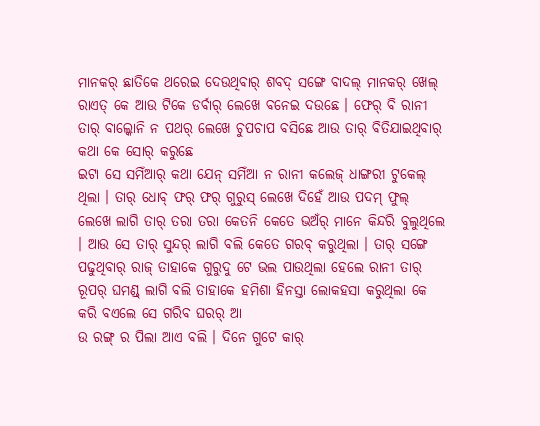ମାନକର୍ ଛାତିକେ ଥରେଇ ଦେଉଥିବାର୍ ଶବଦ୍ ସଙ୍ଗେ ବାଦଲ୍ ମାନକର୍ ଖେଲ୍ ରାଏତ୍ କେ ଆଉ ଟିକେ ଡର୍ବାର୍ ଲେଖେ ବନେଇ ଦଉଛେ । ଫେର୍ ବି ରାନୀ ତାର୍ ବାଲ୍କୋନି ନ ପଥର୍ ଲେଖେ ଚୁପଚାପ ବସିଛେ ଆଉ ତାର୍ ବିତିଯାଇଥିବାର୍ କଥା କେ ସୋର୍ କରୁଛେ
ଇଟା ସେ ସମିଁଆର୍ କଥା ଯେନ୍ ସମିଁଆ ନ ରାନୀ କଲେଜ୍ ଧାଙ୍ଗରୀ ଟୁକେଲ୍ ଥିଲା । ତାର୍ ଧୋବ୍ ଫର୍ ଫର୍ ଗୁରୁସ୍ ଲେଖେ ଦିହେଁ ଆଉ ପଦମ୍ ଫୁଲ୍ ଲେଖେ ଲାଗି ତାର୍ ତରା ତରା କେତନି କେତେ ଭଅଁର୍ ମାନେ କିନ୍ଦରି ବୁଲୁଥିଲେ । ଆଉ ସେ ତାର୍ ସୁନ୍ଦର୍ ଲାଗି ବଲି କେତେ ଗରବ୍ କରୁଥିଲା । ତାର୍ ସଙ୍ଗେ ପଢୁଥିବାର୍ ରାଜ୍ ତାହାକେ ଗୁରୁଦୁ ଟେ ଭଲ ପାଉଥିଲା ହେଲେ ରାନୀ ତାର୍ ରୂପର୍ ଘମଣ୍ଡ୍ ଲାଗି ବଲି ତାହାକେ ହମିଶା ହିନସ୍ତା ଲୋକହସା କରୁଥିଲା କେ କରି ବଏଲେ ସେ ଗରିବ ଘରର୍ ଆ
ଉ ରଙ୍ଗ୍ ର ପିଲା ଆଏ ବଲି । ଦିନେ ଗୁଟେ କାର୍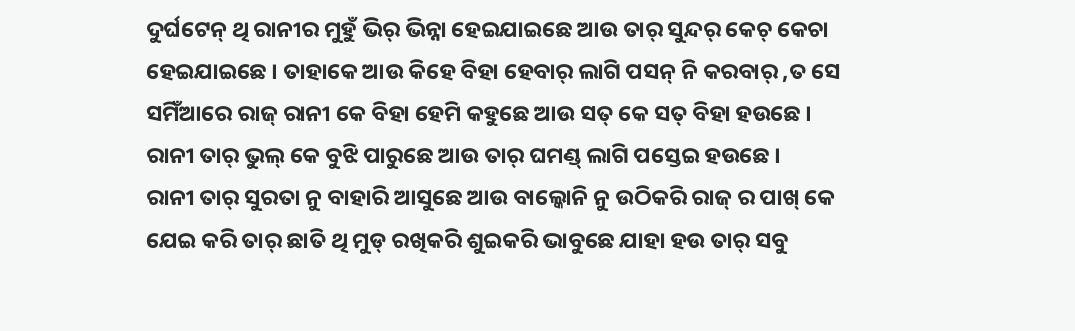ଦୁର୍ଘଟେନ୍ ଥି ରାନୀର ମୁହୁଁ ଭିର୍ ଭିନ୍ନା ହେଇଯାଇଛେ ଆଉ ତାର୍ ସୁନ୍ଦର୍ କେଚ୍ କେଚା ହେଇଯାଇଛେ । ତାହାକେ ଆଉ କିହେ ବିହା ହେବାର୍ ଲାଗି ପସନ୍ ନି କରବାର୍ ,ତ ସେ ସମିଁଆରେ ରାଜ୍ ରାନୀ କେ ବିହା ହେମି କହୁଛେ ଆଉ ସତ୍ କେ ସତ୍ ବିହା ହଉଛେ । ରାନୀ ତାର୍ ଭୁଲ୍ କେ ବୁଝି ପାରୁଛେ ଆଉ ତାର୍ ଘମଣ୍ଡ୍ ଲାଗି ପସ୍ତେଇ ହଉଛେ ।
ରାନୀ ତାର୍ ସୁରତା ନୁ ବାହାରି ଆସୁଛେ ଆଉ ବାଲ୍କୋନି ନୁ ଉଠିକରି ରାଜ୍ ର ପାଖ୍ କେ ଯେଇ କରି ତାର୍ ଛାତି ଥି ମୁଡ୍ ରଖିକରି ଶୁଇକରି ଭାବୁଛେ ଯାହା ହଉ ତାର୍ ସବୁ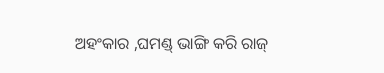ଅହଂକାର ,ଘମଣ୍ଡ୍ ଭାଙ୍ଗି କରି ରାଜ୍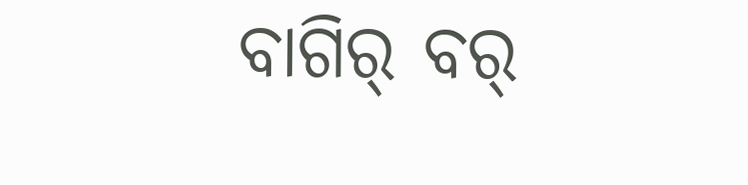ବାଗିର୍ ବର୍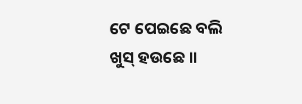ଟେ ପେଇଛେ ବଲି ଖୁସ୍ ହଉଛେ ।।